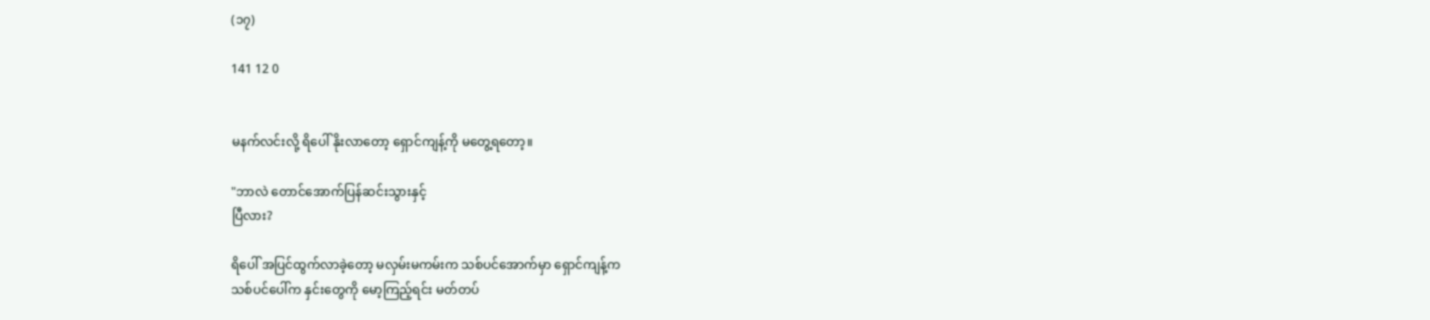(၁၇)

141 12 0


မနက်လင်းလို့ ရိပေါ် နိုးလာတော့ ရှောင်ကျန့်ကို မတွေ့ရတော့။

"ဘာလဲ တောင်အောက်ပြန်ဆင်းသွားနှင့်
ပြီလား?

ရိပေါ် အပြင်ထွက်လာခဲ့တော့ မလှမ်းမကမ်းက သစ်ပင်အောက်မှာ ရှောင်ကျန့်က
သစ်ပင်ပေါ်က နှင်းတွေကို မော့ကြည့်ရင်း မတ်တပ်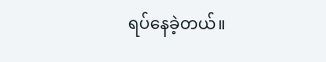ရပ်နေခဲ့တယ်။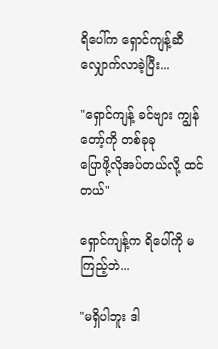ရိပေါ်က ရှောင်ကျန့်ဆီလျှောက်လာခဲ့ပြီး...

"ရှောင်ကျန့် ခင်ဗျား ကျွန်တော့်ကို တစ်ခုခု
ပြောဖို့လိုအပ်တယ်လို့ ထင်တယ်"

ရှောင်ကျန့်က ရိပေါ်ကို မကြည့်ဘဲ...

"မရှိပါဘူး ဒါ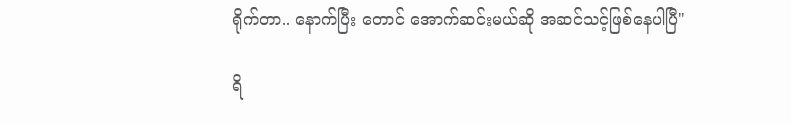ရိုက်တာ.. နောက်ပြီး တောင် အောက်ဆင်းမယ်ဆို အဆင်သင့်ဖြစ်နေပါပြီ"

ရိ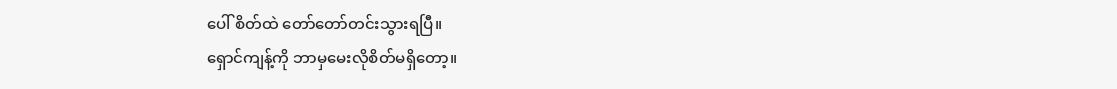ပေါ် စိတ်ထဲ တော်တော်တင်းသွားရပြီ။
ရှောင်ကျန့်ကို ဘာမှမေးလိုစိတ်မရှိတော့။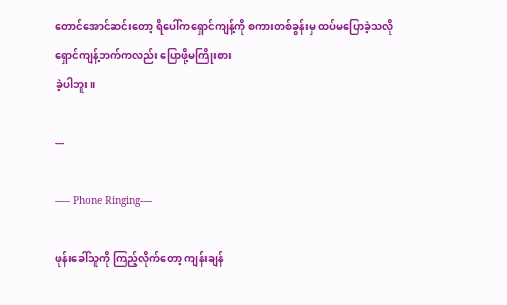တောင်အောင်ဆင်းတော့ ရိပေါ်ကရှောင်ကျန့်ကို စကားတစ်ခွန်းမှ ထပ်မပြောခဲ့သလို
ရှောင်ကျန့်ဘက်ကလည်း ပြောဖို့မကြိုးစား
ခဲ့ပါဘူး။

---

----- Phone Ringing----

ဖုန်းခေါ်သူကို ကြည့်လိုက်တော့ ကျန်းချန်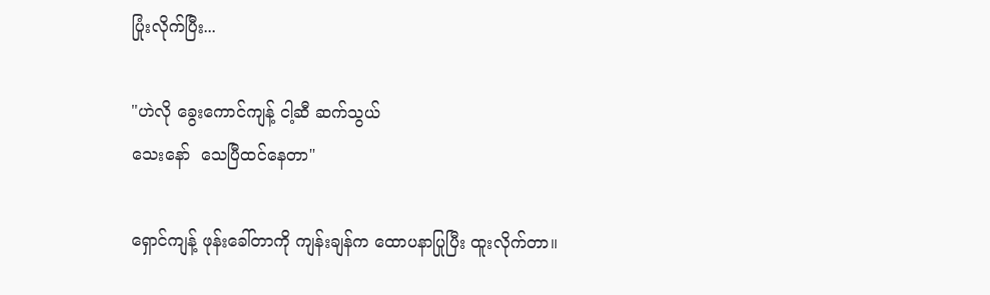ပြုံးလိုက်ပြီး...

"ဟဲလို ခွေးကောင်ကျန့် ငါ့ဆီ ဆက်သွယ်
သေးနော်  သေပြီထင်နေတာ"

ရှောင်ကျန့် ဖုန်းခေါ်တာကို ကျန်းချန်က ထောပနာပြုပြီး ထူးလိုက်တာ။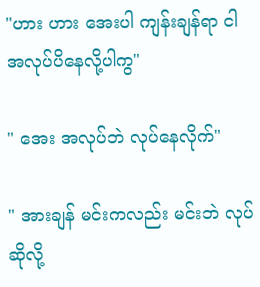"ဟား ဟား အေးပါ ကျန်းချန်ရာ ငါ
အလုပ်ပိနေလို့ပါကွ"

" အေး အလုပ်ဘဲ လုပ်နေလိုက်"

" အားချန် မင်းကလည်း မင်းဘဲ လုပ်ဆိုလို့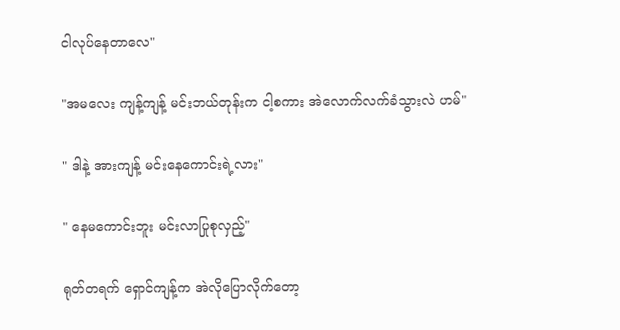ငါလုပ်နေတာလေ"

"အမလေး ကျန့်ကျန့် မင်းဘယ်တုန်းက ငါ့စကား အဲလောက်လက်ခံသွားလဲ ဟမ်"

" ဒါနဲ့ ‌အားကျန့် မင်းနေကောင်းရဲ့လား"

" နေမကောင်းဘူး မင်းလာပြုစုလှည့်"

ရုတ်တရက် ရှောင်ကျန့်က အဲလိုပြောလိုက်တော့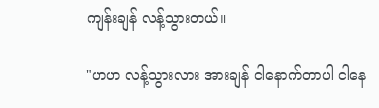ကျန်းချန် လန့်သွားတယ်။

"ဟဟ လန့်သွားလား အားချန် ငါနောက်တာပါ ငါနေ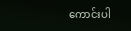ကောင်းပါ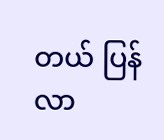တယ် ပြန်လာ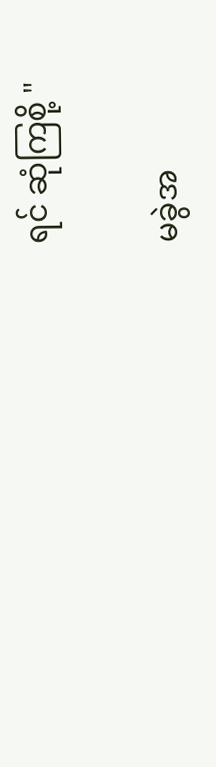ရင် ဆုံကြစို့ "

မခွဲအ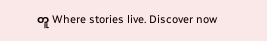တူ Where stories live. Discover now